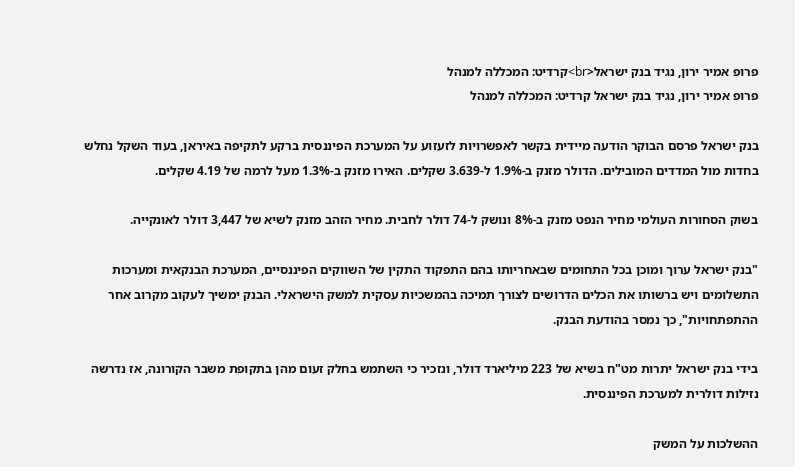פרופ אמיר ירון, נגיד בנק ישראל<br>קרדיט: המכללה למנהל
פרופ אמיר ירון, נגיד בנק ישראל קרדיט: המכללה למנהל

בנק ישראל פרסם הבוקר הודעה מיידית בקשר לאפשרויות לזעזוע על המערכת הפיננסית ברקע לתקיפה באיראן, בעוד השקל נחלש בחדות מול המדדים המובילים. הדולר מזנק ב-1.9% ל-3.639 שקלים. האירו מזנק ב-1.3% מעל לרמה של 4.19 שקלים.

בשוק הסחורות העולמי מחיר הנפט מזנק ב-8% ונושק ל-74 דולר לחבית. מחיר הזהב מזנק לשיא של 3,447 דולר לאונקייה.

"בנק ישראל ערוך ומוכן בכל התחומים שבאחריותו בהם התפקוד התקין של השווקים הפיננסיים, המערכת הבנקאית ומערכות התשלומים ויש ברשותו את הכלים הדרושים לצורך תמיכה בהמשכיות עסקית למשק הישראלי. הבנק ימשיך לעקוב מקרוב אחר ההתפתחויות", כך נמסר בהודעת הבנק.

בידי בנק ישראל יתרות מט"ח בשיא של 223 מיליארד דולר, ונזכיר כי השתמש בחלק זעום מהן בתקופת משבר הקורונה, אז נדרשה נזילות דולרית למערכת הפיננסית.

ההשלכות על המשק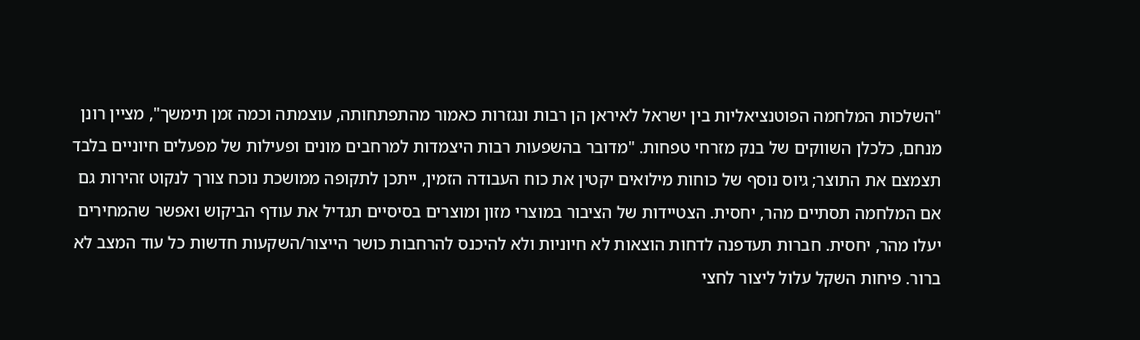"השלכות המלחמה הפוטנציאליות בין ישראל לאיראן הן רבות ונגזרות כאמור מהתפתחותה, עוצמתה וכמה זמן תימשך", מציין רונן מנחם, כלכלן השווקים של בנק מזרחי טפחות. "מדובר בהשפעות רבות היצמדות למרחבים מונים ופעילות של מפעלים חיוניים בלבד תצמצם את התוצר; גיוס נוסף של כוחות מילואים יקטין את כוח העבודה הזמין, ייתכן לתקופה ממושכת נוכח צורך לנקוט זהירות גם אם המלחמה תסתיים מהר, יחסית. הצטיידות של הציבור במוצרי מזון ומוצרים בסיסיים תגדיל את עודף הביקוש ואפשר שהמחירים יעלו מהר, יחסית. חברות תעדפנה לדחות הוצאות לא חיוניות ולא להיכנס להרחבות כושר הייצור/השקעות חדשות כל עוד המצב לא ברור. פיחות השקל עלול ליצור לחצי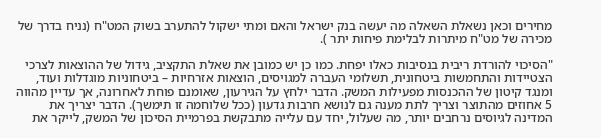מחירים וכאן נשאלת השאלה מה יעשה בנק ישראל והאם ומתי ישקול להתערב בשוק המט"ח (נניח בדרך של מכירה של מט"ח מיתרות לבלימת פיחות יתר ).

"הסיכוי להורדת ריבית בנסיבות כאלו יפחת. כמו כן יש כמובן את שאלת התקציב, גידול של ההוצאות לצרכי הצטיידות והתחמשות ביטחונית, תשלומי העברה למגויסים, הוצאות אזרחיות – ביטחוניות מוגדלות ועוד, ומנגד קיטון של ההכנסות מפעילות המשק. הדבר ילחץ על הגירעון, שאומנם פוחת לאחרונה, אך עדיין מהווה 5 אחוזים מהתוצר וצריך לתת מענה גם לנושא חרבות גדעון (ככל שלוחמה זו תימשך). הדבר יצריך את המדינה לגיוסים נרחבים יותר, מה שעלול, יחד עם עלייה מתבקשת בפרמיית הסיכון של המשק, לייקר את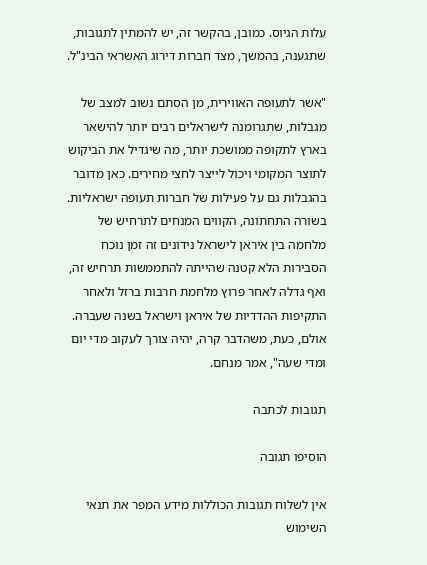עלות הגיוס. כמובן, בהקשר זה, יש להמתין לתגובות, שתגענה, בהמשך, מצד חברות דירוג האשראי הבינ"ל.

"אשר לתעופה האווירית, מן הסתם נשוב למצב של מגבלות, שתגרומנה לישראלים רבים יותר להישאר בארץ לתקופה ממושכת יותר, מה שיגדיל את הביקוש לתוצר המקומי ויכול לייצר לחצי מחירים. כאן מדובר בהגבלות גם על פעילות של חברות תעופה ישראליות. בשורה התחתונה, הקווים המנחים לתרחיש של מלחמה בין איראן לישראל נידונים זה זמן נוכח הסבירות הלא קטנה שהייתה להתממשות תרחיש זה, ואף גדלה לאחר פרוץ מלחמת חרבות ברזל ולאחר התקיפות ההדדיות של איראן וישראל בשנה שעברה. אולם, כעת, משהדבר קרה, יהיה צורך לעקוב מדי יום ומדי שעה", אמר מנחם.

תגובות לכתבה

הוסיפו תגובה

אין לשלוח תגובות הכוללות מידע המפר את תנאי השימוש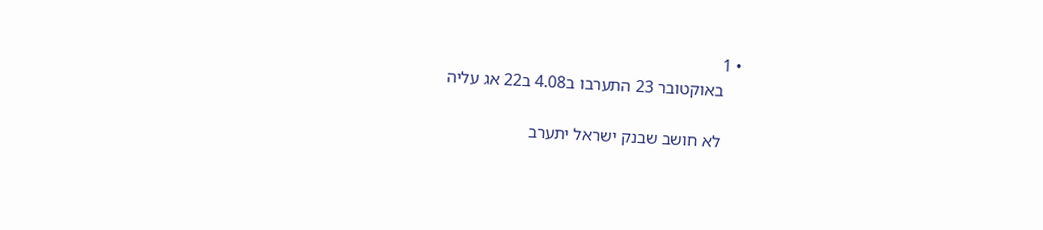• 1
    באוקטובר 23 התערבו ב4.08 ב22 אג עליה

    לא חושב שבנק ישראל יתערב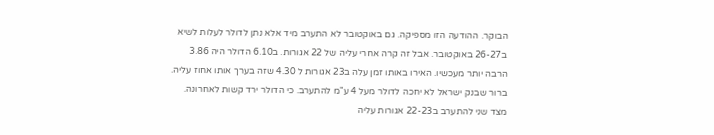הבוקר. ההודעה הזו מספיקה. גם באוקטובר לא התערב מיד אלא נתן לדולר לעלות לשיא ב26-27 באוקטובר. אבל זה קרה אחרי עליה של 22 אגורות. ב6.10 הדולר היה 3.86 הרבה יותר מעכשיו. האירו באותו זמן עלה ב23 אגורות ל 4.30 שזה בערך אותו אחוז עליה. ברור שבנק ישראל לא יחכה לדולר מעל 4 ע"מ להתערב. כי הדולר ירד קשות לאחרונה. מצד שני להתערב ב22-23 אגורות עליה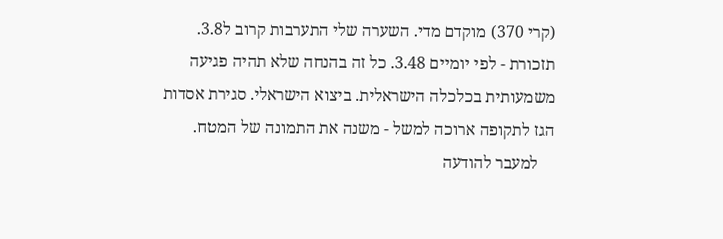(קרי 370) מוקדם מדי. השערה שלי התערבות קרוב ל3.8. תזכורת - לפי יומיים 3.48. כל זה בהנחה שלא תהיה פגיעה משמעותית בכלכלה הישראלית. ביצוא הישראלי. סגירת אסדות הגז לתקופה ארוכה למשל - משנה את התמונה של המטח.
    למעבר להודעה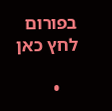בפורום לחץ כאן

    •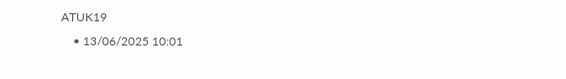ATUK19
    • 13/06/2025 10:01